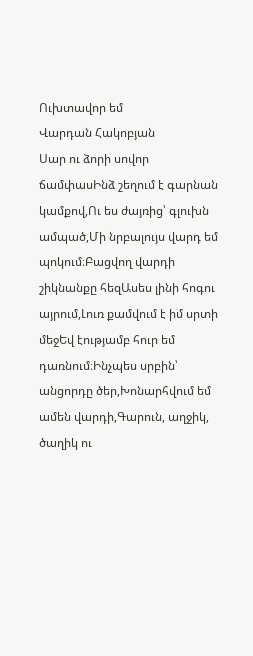Ուխտավոր եմ
Վարդան Հակոբյան
Սար ու ձորի սովոր ճամփասԻնձ շեղում է գարնան կամքով,Ու ես ժայռից՝ գլուխն ամպած,Մի նրբալույս վարդ եմ պոկում։Բացվող վարդի շիկնանքը հեզԱսես լինի հոգու այրում,Լուռ քամվում է իմ սրտի մեջԵվ էությամբ հուր եմ դառնում։Ինչպես սրբին՝ անցորդը ծեր,Խոնարհվում եմ ամեն վարդի,Գարուն, աղջիկ, ծաղիկ ու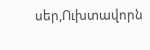սեր,Ուխտավորն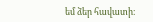եմ ձեր հավատի։